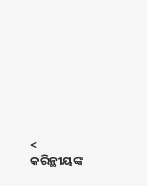< କରିନ୍ଥୀୟଙ୍କ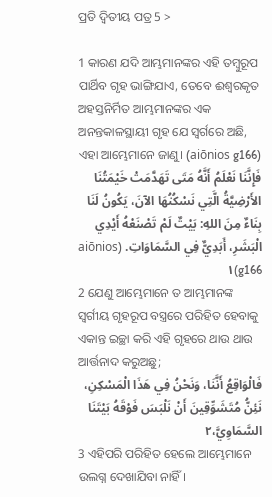ପ୍ରତି ଦ୍ୱିତୀୟ ପତ୍ର 5 >

1 କାରଣ ଯଦି ଆମ୍ଭମାନଙ୍କର ଏହି ତମ୍ବୁରୂପ ପାର୍ଥିବ ଗୃହ ଭାଙ୍ଗିଯାଏ, ତେବେ ଈଶ୍ବରକୃତ ଅହସ୍ତନିର୍ମିତ ଆମ୍ଭମାନଙ୍କର ଏକ ଅନନ୍ତକାଳସ୍ଥାୟୀ ଗୃହ ଯେ ସ୍ୱର୍ଗରେ ଅଛି, ଏହା ଆମ୍ଭେମାନେ ଜାଣୁ। (aiōnios g166)
فَإِنَّنَا نَعْلَمُ أَنَّهُ مَتَى تَهَدَّمَتْ خَيْمَتُنَا الأَرْضِيَّةُ الَّتِي نَسْكُنُهَا الآنَ، يَكُونُ لَنَا بِنَاءٌ مِنَ اللهِ: بَيْتٌ لَمْ تَصْنَعْهُ أَيْدِي الْبَشَرِ، أَبَدِيٌّ فِي السَّمَاوَاتِ. (aiōnios g166)١
2 ଯେଣୁ ଆମ୍ଭେମାନେ ତ ଆମ୍ଭମାନଙ୍କ ସ୍ୱର୍ଗୀୟ ଗୃହରୂପ ବସ୍ତ୍ରରେ ପରିହିତ ହେବାକୁ ଏକାନ୍ତ ଇଚ୍ଛା କରି ଏହି ଗୃହରେ ଥାଉ ଥାଉ ଆର୍ତ୍ତନାଦ କରୁଅଛୁ;
فَالْوَاقِعُ أَنَّنَا، وَنَحْنُ فِي هَذَا الْمَسْكِنِ، نَئِنُّ مُتَشَوِّقِينَ أَنْ نَلْبَسَ فَوْقَهُ بَيْتَنَا السَّمَاوِيَّ،٢
3 ଏହିପରି ପରିହିତ ହେଲେ ଆମ୍ଭେମାନେ ଉଲଗ୍ନ ଦେଖାଯିବା ନାହିଁ।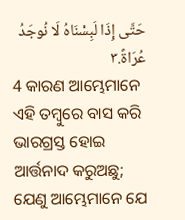حَتَّى إِذَا لَبِسْنَاهُ لَا نُوجَدُ عُرَاةً.٣
4 କାରଣ ଆମ୍ଭେମାନେ ଏହି ତମ୍ବୁରେ ବାସ କରି ଭାରଗ୍ରସ୍ତ ହୋଇ ଆର୍ତ୍ତନାଦ କରୁଅଛୁ; ଯେଣୁ ଆମ୍ଭେମାନେ ଯେ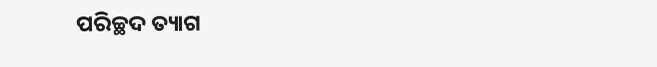ପରିଚ୍ଛଦ ତ୍ୟାଗ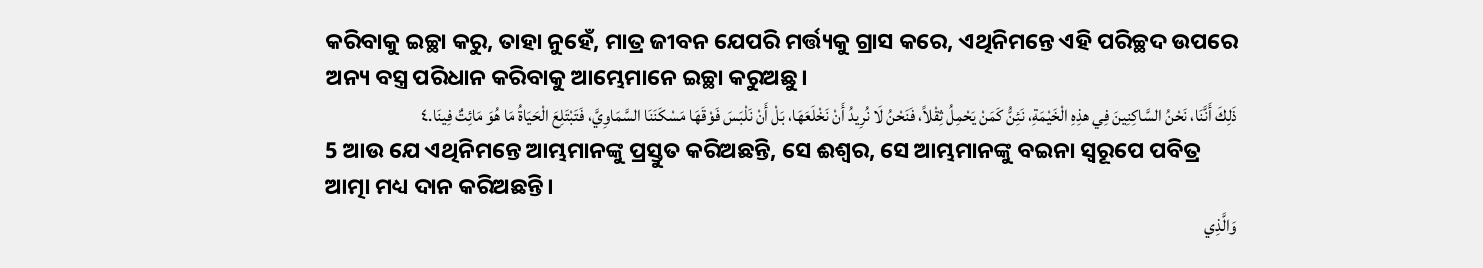କରିବାକୁ ଇଚ୍ଛା କରୁ, ତାହା ନୁହେଁ, ମାତ୍ର ଜୀବନ ଯେପରି ମର୍ତ୍ତ୍ୟକୁ ଗ୍ରାସ କରେ, ଏଥିନିମନ୍ତେ ଏହି ପରିଚ୍ଛଦ ଉପରେ ଅନ୍ୟ ବସ୍ତ୍ର ପରିଧାନ କରିବାକୁ ଆମ୍ଭେମାନେ ଇଚ୍ଛା କରୁଅଛୁ।
ذَلِكَ أَنَّنَا، نَحْنُ السَّاكِنِينَ فِي هذِهِ الْخَيْمَةِ، نَئِنُّ كَمَنْ يَحْمِلُ ثِقْلاً، فَنَحْنُ لَا نُرِيدُ أَنْ نَخْلَعَهَا، بَلْ أَنْ نَلْبَسَ فَوْقَهَا مَسْكَنَنَا السَّمَاوِيَّ، فَتَبْتَلِعَ الْحَيَاةُ مَا هُوَ مَائِتٌ فِينَا.٤
5 ଆଉ ଯେ ଏଥିନିମନ୍ତେ ଆମ୍ଭମାନଙ୍କୁ ପ୍ରସ୍ତୁତ କରିଅଛନ୍ତି, ସେ ଈଶ୍ବର, ସେ ଆମ୍ଭମାନଙ୍କୁ ବଇନା ସ୍ୱରୂପେ ପବିତ୍ର ଆତ୍ମା ମଧ୍ୟ ଦାନ କରିଅଛନ୍ତି।
وَالَّذِي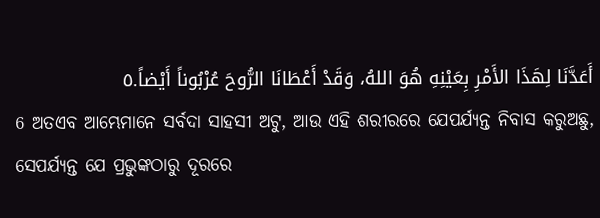أَعَدَّنَا لِهَذَا الأَمْرِ بِعَيْنِهِ هُوَ اللهُ، وَقَدْ أَعْطَانَا الرُّوحَ عُرْبُوناً أَيْضاً.٥
6 ଅତଏବ ଆମ୍ଭେମାନେ ସର୍ବଦା ସାହସୀ ଅଟୁ, ଆଉ ଏହି ଶରୀରରେ ଯେପର୍ଯ୍ୟନ୍ତ ନିବାସ କରୁଅଛୁ, ସେପର୍ଯ୍ୟନ୍ତ ଯେ ପ୍ରଭୁଙ୍କଠାରୁ ଦୂରରେ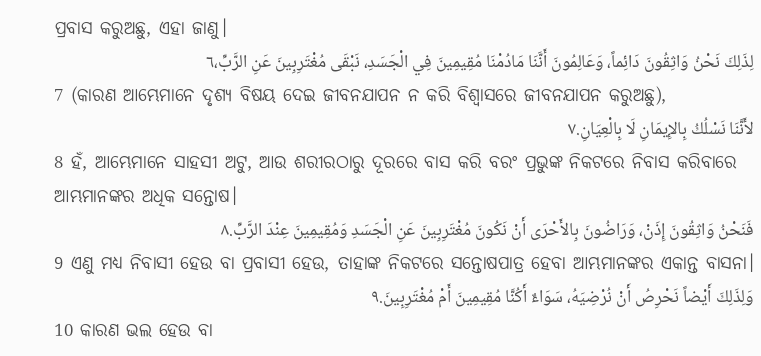ପ୍ରବାସ କରୁଅଛୁ, ଏହା ଜାଣୁ।
لِذَلِكَ نَحْنُ وَاثِقُونَ دَائِماً، وَعَالِمُونَ أَنَّنَا مَادُمْنَا مُقِيمِينَ فِي الْجَسَدِ، نَبْقَى مُغْتَرِبِينَ عَنِ الرَّبِّ،٦
7 (କାରଣ ଆମ୍ଭେମାନେ ଦୃଶ୍ୟ ବିଷୟ ଦେଇ ଜୀବନଯାପନ ନ କରି ବିଶ୍ୱାସରେ ଜୀବନଯାପନ କରୁଅଛୁ),
لأَنَّنَا نَسْلُكُ بِالإِيمَانِ لَا بِالْعِيَانِ.٧
8 ହଁ, ଆମ୍ଭେମାନେ ସାହସୀ ଅଟୁ, ଆଉ ଶରୀରଠାରୁ ଦୂରରେ ବାସ କରି ବରଂ ପ୍ରଭୁଙ୍କ ନିକଟରେ ନିବାସ କରିବାରେ ଆମ୍ଭମାନଙ୍କର ଅଧିକ ସନ୍ତୋଷ।
فَنَحْنُ وَاثِقُونَ إِذَنْ، وَرَاضُونَ بِالأَحْرَى أَنْ نَكُونَ مُغْتَرِبِينَ عَنِ الْجَسَدِ وَمُقِيمِينَ عِنْدَ الرَّبِّ.٨
9 ଏଣୁ ମଧ୍ୟ ନିବାସୀ ହେଉ ବା ପ୍ରବାସୀ ହେଉ, ତାହାଙ୍କ ନିକଟରେ ସନ୍ତୋଷପାତ୍ର ହେବା ଆମ୍ଭମାନଙ୍କର ଏକାନ୍ତ ବାସନା।
وَلِذَلِكَ أَيْضاً نَحْرِصُ أَنْ نُرْضِيَهُ، سَوَاءٌ أَكُنَّا مُقِيمِينَ أَمْ مُغْتَرِبِينَ.٩
10 କାରଣ ଭଲ ହେଉ ବା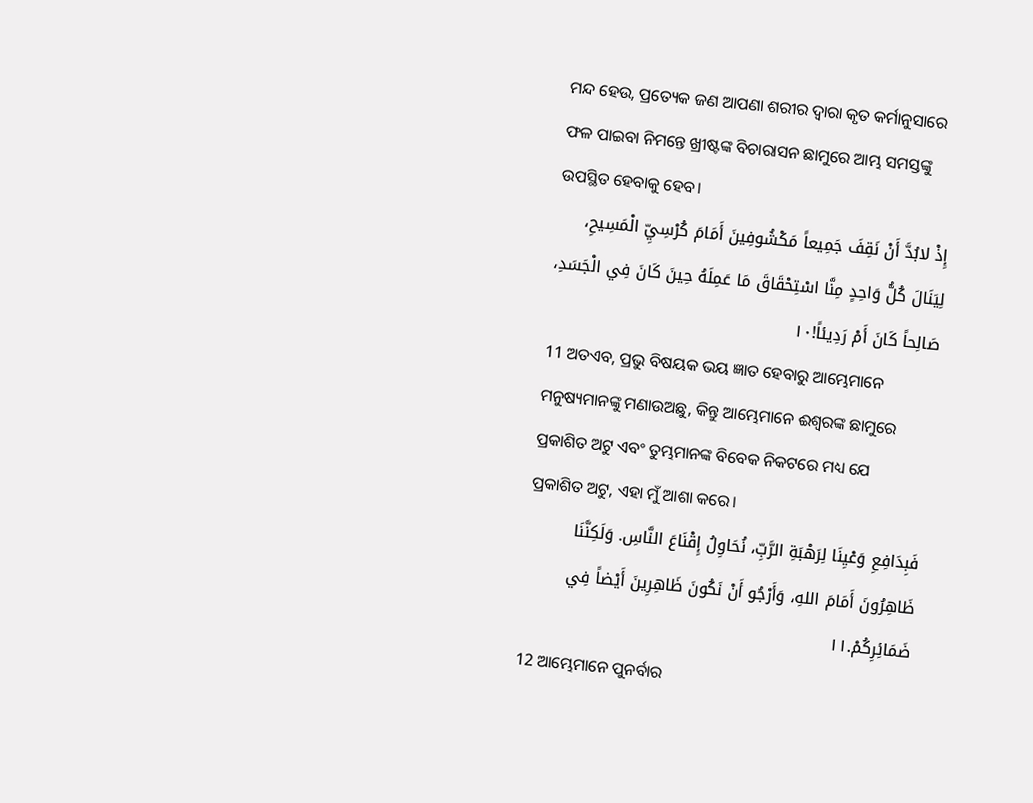ମନ୍ଦ ହେଉ, ପ୍ରତ୍ୟେକ ଜଣ ଆପଣା ଶରୀର ଦ୍ୱାରା କୃତ କର୍ମାନୁସାରେ ଫଳ ପାଇବା ନିମନ୍ତେ ଖ୍ରୀଷ୍ଟଙ୍କ ବିଚାରାସନ ଛାମୁରେ ଆମ୍ଭ ସମସ୍ତଙ୍କୁ ଉପସ୍ଥିତ ହେବାକୁ ହେବ।
إِذْ لابُدَّ أَنْ نَقِفَ جَمِيعاً مَكْشُوفِينَ أَمَامَ كُرْسِيِّ الْمَسِيحِ، لِيَنَالَ كُلُّ وَاحِدٍ مِنَّا اسْتِحْقَاقَ مَا عَمِلَهُ حِينَ كَانَ فِي الْجَسَدِ، صَالِحاً كَانَ أَمْ رَدِيئاً!١٠
11 ଅତଏବ, ପ୍ରଭୁ ବିଷୟକ ଭୟ ଜ୍ଞାତ ହେବାରୁ ଆମ୍ଭେମାନେ ମନୁଷ୍ୟମାନଙ୍କୁ ମଣାଉଅଛୁ, କିନ୍ତୁ ଆମ୍ଭେମାନେ ଈଶ୍ବରଙ୍କ ଛାମୁରେ ପ୍ରକାଶିତ ଅଟୁ ଏବଂ ତୁମ୍ଭମାନଙ୍କ ବିବେକ ନିକଟରେ ମଧ୍ୟ ଯେ ପ୍ରକାଶିତ ଅଟୁ, ଏହା ମୁଁ ଆଶା କରେ।
فَبِدَافِعِ وَعْيِنَا لِرَهْبَةِ الرَّبِّ، نُحَاوِلُ إِقْنَاعَ النَّاسِ. وَلَكِنَّنَا ظَاهِرُونَ أَمَامَ اللهِ، وَأَرْجُو أَنْ نَكُونَ ظَاهِرِينَ أَيْضاً فِي ضَمَائِرِكُمْ.١١
12 ଆମ୍ଭେମାନେ ପୁନର୍ବାର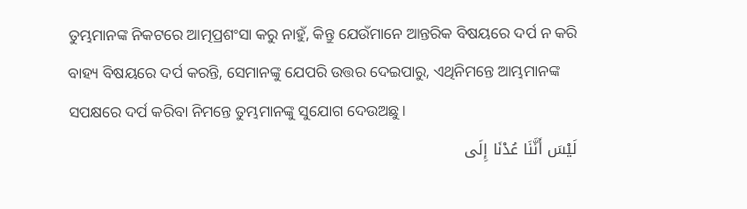ତୁମ୍ଭମାନଙ୍କ ନିକଟରେ ଆତ୍ମପ୍ରଶଂସା କରୁ ନାହୁଁ, କିନ୍ତୁ ଯେଉଁମାନେ ଆନ୍ତରିକ ବିଷୟରେ ଦର୍ପ ନ କରି ବାହ୍ୟ ବିଷୟରେ ଦର୍ପ କରନ୍ତି, ସେମାନଙ୍କୁ ଯେପରି ଉତ୍ତର ଦେଇପାରୁ, ଏଥିନିମନ୍ତେ ଆମ୍ଭମାନଙ୍କ ସପକ୍ଷରେ ଦର୍ପ କରିବା ନିମନ୍ତେ ତୁମ୍ଭମାନଙ୍କୁ ସୁଯୋଗ ଦେଉଅଛୁ।
لَيْسَ أَنَّنَا عُدْنَا إِلَى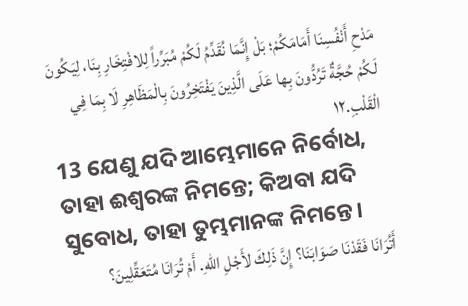مَدْحِ أَنْفُسِنَا أَمَامَكُمْ؛ بَلْ إِنَّمَا نُقَدِّمُ لَكُمْ مُبَرِّراً لِلافْتِخَارِ بِنَا، لِيَكُونَ لَكُمْ حُجَّةٌ تَرُدُّونَ بِها عَلَى الَّذِينَ يَفْتَخِرُونَ بِالْمَظَاهِرِ لَا بِمَا فِي الْقَلْبِ.١٢
13 ଯେଣୁ ଯଦି ଆମ୍ଭେମାନେ ନିର୍ବୋଧ, ତାହା ଈଶ୍ବରଙ୍କ ନିମନ୍ତେ; କିଅବା ଯଦି ସୁବୋଧ, ତାହା ତୁମ୍ଭମାନଙ୍କ ନିମନ୍ତେ।
أَتُرَانَا فَقَدْنَا صَوَابَنَا؟ إِنَّ ذَلِكَ لأَجْلِ اللهِ. أَمْ تُرَانَا مُتَعَقِّلِينَ؟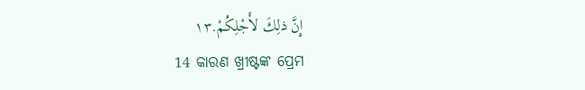إِنَّ ذلِكَ لأَجْلِكُمْ.١٣
14 କାରଣ ଖ୍ରୀଷ୍ଟଙ୍କ ପ୍ରେମ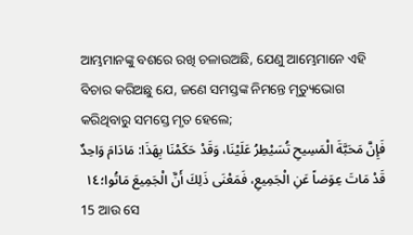ଆମ୍ଭମାନଙ୍କୁ ବଶରେ ରଖି ଚଳାଉଅଛି, ଯେଣୁ ଆମ୍ଭେମାନେ ଏହି ବିଚାର କରିଅଛୁ ଯେ, ଜଣେ ସମସ୍ତଙ୍କ ନିମନ୍ତେ ମୃତ୍ୟୁଭୋଗ କରିଥିବାରୁ ସମସ୍ତେ ମୃତ ହେଲେ;
فَإِنَّ مَحَبَّةَ الْمَسِيحِ تُسَيْطِرُ عَلَيْنَا، وَقَدْ حَكَمْنَا بِهَذَا: مَادَامَ وَاحِدٌ قَدْ مَاتَ عِوَضاً عَنِ الْجَمِيعِ، فَمَعْنَى ذَلِكَ أَنَّ الْجَمِيعَ مَاتُوا؛١٤
15 ଆଉ ସେ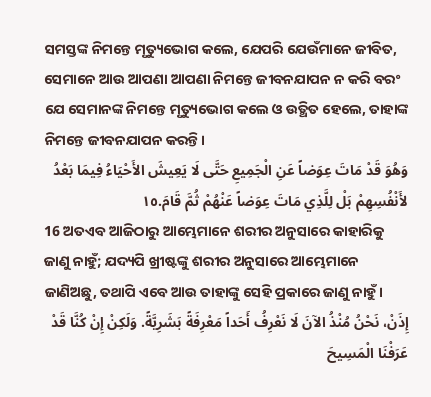ସମସ୍ତଙ୍କ ନିମନ୍ତେ ମୃତ୍ୟୁଭୋଗ କଲେ, ଯେପରି ଯେଉଁମାନେ ଜୀବିତ, ସେମାନେ ଆଉ ଆପଣା ଆପଣା ନିମନ୍ତେ ଜୀବନଯାପନ ନ କରି ବରଂ ଯେ ସେମାନଙ୍କ ନିମନ୍ତେ ମୃତ୍ୟୁଭୋଗ କଲେ ଓ ଉତ୍ଥିତ ହେଲେ, ତାହାଙ୍କ ନିମନ୍ତେ ଜୀବନଯାପନ କରନ୍ତି।
وَهُوَ قَدْ مَاتَ عِوَضاً عَنِ الْجَمِيعِ حَتَّى لَا يَعِيشَ الأَحْيَاءُ فِيمَا بَعْدُ لأَنْفُسِهِمْ بَلْ لِلَّذِي مَاتَ عِوَضاً عَنْهُمْ ثُمَّ قَامَ.١٥
16 ଅତଏବ ଆଜିଠାରୁ ଆମ୍ଭେମାନେ ଶରୀର ଅନୁସାରେ କାହାରିକୁ ଜାଣୁ ନାହୁଁ; ଯଦ୍ୟପି ଖ୍ରୀଷ୍ଟଙ୍କୁ ଶରୀର ଅନୁସାରେ ଆମ୍ଭେମାନେ ଜାଣିଅଛୁ, ତଥାପି ଏବେ ଆଉ ତାହାଙ୍କୁ ସେହି ପ୍ରକାରେ ଜାଣୁ ନାହୁଁ।
إِذَنْ، نَحْنُ مُنْذُ الآنَ لَا نَعْرِفُ أَحَداً مَعْرِفَةً بَشَرِيَّةً. وَلَكِنْ إِنْ كُنَّا قَدْ عَرَفْنَا الْمَسِيحَ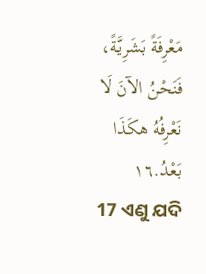مَعْرِفَةً بَشَرِيَّةً، فَنَحْنُ الآنَ لَا نَعْرِفُهُ هكَذَا بَعْدُ.١٦
17 ଏଣୁ ଯଦି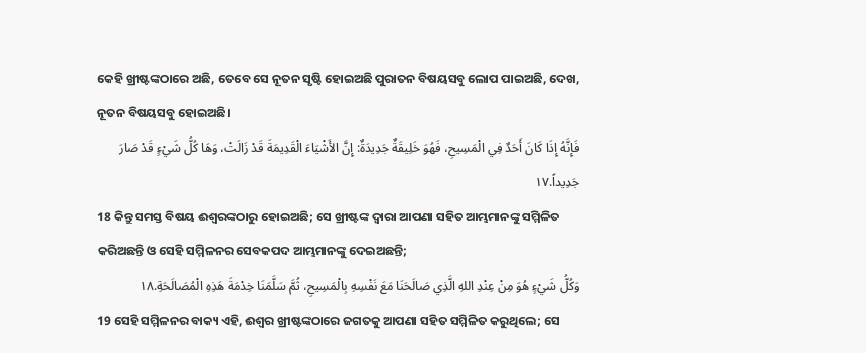କେହି ଖ୍ରୀଷ୍ଟଙ୍କଠାରେ ଅଛି, ତେବେ ସେ ନୂତନ ସୃଷ୍ଟି ହୋଇଅଛି ପୁରାତନ ବିଷୟସବୁ ଲୋପ ପାଇଅଛି, ଦେଖ, ନୂତନ ବିଷୟସବୁ ହୋଇଅଛି।
فَإِنَّهُ إِذَا كَانَ أَحَدٌ فِي الْمَسِيحِ، فَهُوَ خَلِيقَةٌ جَدِيدَةٌ: إِنَّ الأَشْيَاءَ الْقَدِيمَةَ قَدْ زَالَتْ، وَهَا كُلُّ شَيْءٍ قَدْ صَارَ جَدِيداً.١٧
18 କିନ୍ତୁ ସମସ୍ତ ବିଷୟ ଈଶ୍ବରଙ୍କଠାରୁ ହୋଇଅଛି; ସେ ଖ୍ରୀଷ୍ଟଙ୍କ ଦ୍ୱାରା ଆପଣା ସହିତ ଆମ୍ଭମାନଙ୍କୁ ସମ୍ମିଳିତ କରିଅଛନ୍ତି ଓ ସେହି ସମ୍ମିଳନର ସେବକପଦ ଆମ୍ଭମାନଙ୍କୁ ଦେଇଅଛନ୍ତି;
وَكُلُّ شَيْءٍ هُوَ مِنْ عِنْدِ اللهِ الَّذِي صَالَحَنَا مَعَ نَفْسِهِ بِالْمَسِيحِ، ثُمَّ سَلَّمَنَا خِدْمَةَ هَذِهِ الْمُصَالَحَةِ.١٨
19 ସେହି ସମ୍ମିଳନର ବାକ୍ୟ ଏହି, ଈଶ୍ବର ଖ୍ରୀଷ୍ଟଙ୍କଠାରେ ଜଗତକୁ ଆପଣା ସହିତ ସମ୍ମିଳିତ କରୁଥିଲେ; ସେ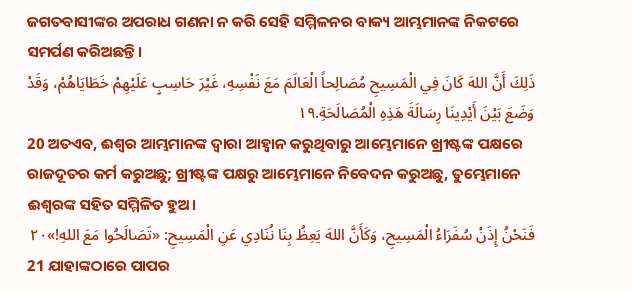ଜଗତବାସୀଙ୍କର ଅପରାଧ ଗଣନା ନ କରି ସେହି ସମ୍ମିଳନର ବାକ୍ୟ ଆମ୍ଭମାନଙ୍କ ନିକଟରେ ସମର୍ପଣ କରିଅଛନ୍ତି।
ذَلِكَ أَنَّ اللهَ كَانَ فِي الْمَسِيحِ مُصَالِحاً الْعَالَمَ مَعَ نَفْسِهِ، غَيْرَ حَاسِبٍ عَلَيْهِمْ خَطَايَاهُمْ، وَقَدْ وَضَعَ بَيْنَ أَيْدِينَا رِسَالَةَ هَذِهِ الْمُصَالَحَةِ.١٩
20 ଅତଏବ, ଈଶ୍ବର ଆମ୍ଭମାନଙ୍କ ଦ୍ୱାରା ଆହ୍ୱାନ କରୁଥିବାରୁ ଆମ୍ଭେମାନେ ଖ୍ରୀଷ୍ଟଙ୍କ ପକ୍ଷରେ ରାଜଦୂତର କର୍ମ କରୁଅଛୁ; ଖ୍ରୀଷ୍ଟଙ୍କ ପକ୍ଷରୁ ଆମ୍ଭେମାନେ ନିବେଦନ କରୁଅଛୁ, ତୁମ୍ଭେମାନେ ଈଶ୍ବରଙ୍କ ସହିତ ସମ୍ମିଳିତ ହୁଅ।
فَنَحْنُ إِذَنْ سُفَرَاءُ الْمَسِيحِ، وَكَأَنَّ اللهَ يَعِظُ بِنَا نُنَادِي عَنِ الْمَسِيحِ: «تَصَالَحُوا مَعَ اللهِ!»٢٠
21 ଯାହାଙ୍କଠାରେ ପାପର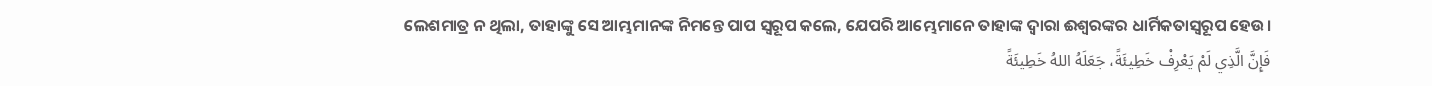ଲେଶମାତ୍ର ନ ଥିଲା, ତାହାଙ୍କୁ ସେ ଆମ୍ଭମାନଙ୍କ ନିମନ୍ତେ ପାପ ସ୍ୱରୂପ କଲେ, ଯେପରି ଆମ୍ଭେମାନେ ତାହାଙ୍କ ଦ୍ୱାରା ଈଶ୍ବରଙ୍କର ଧାର୍ମିକତାସ୍ୱରୂପ ହେଉ।
فَإِنَّ الَّذِي لَمْ يَعْرِفْ خَطِيئَةً، جَعَلَهُ اللهُ خَطِيئَةً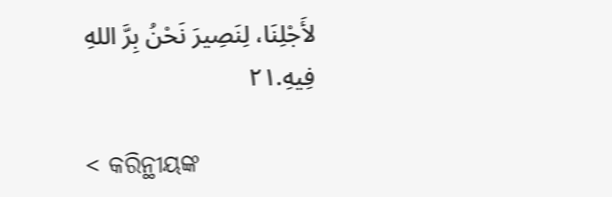لأَجْلِنَا، لِنَصِيرَ نَحْنُ بِرَّ اللهِ فِيهِ.٢١

< କରିନ୍ଥୀୟଙ୍କ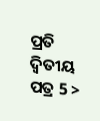ପ୍ରତି ଦ୍ୱିତୀୟ ପତ୍ର 5 >